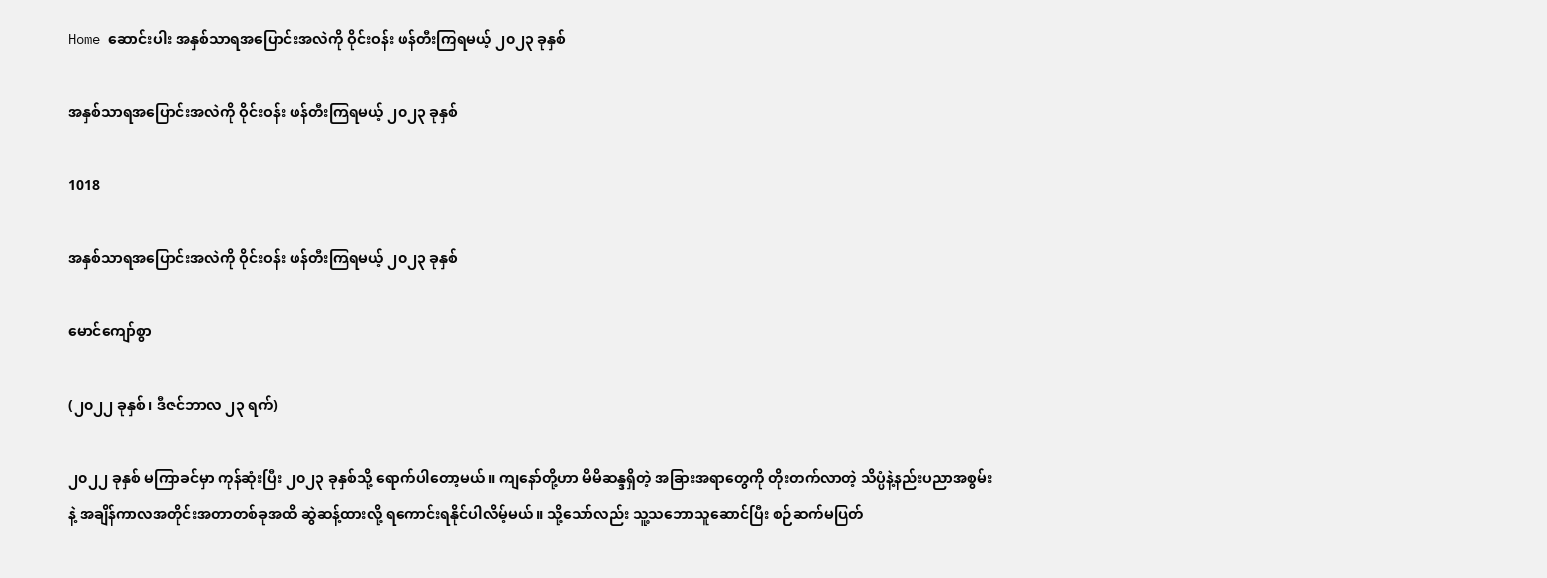Home ဆောင်းပါး အနှစ်သာရအပြောင်းအလဲကို ဝိုင်းဝန်း ဖန်တီးကြရမယ့် ၂၀၂၃ ခုနှစ်

အနှစ်သာရအပြောင်းအလဲကို ဝိုင်းဝန်း ဖန်တီးကြရမယ့် ၂၀၂၃ ခုနှစ်

1018

အနှစ်သာရအပြောင်းအလဲကို ဝိုင်းဝန်း ဖန်တီးကြရမယ့် ၂၀၂၃ ခုနှစ်

မောင်ကျော်စွာ

(၂၀၂၂ ခုနှစ်၊ ဒီဇင်ဘာလ ၂၃ ရက်)

၂၀၂၂ ခုနှစ် မကြာခင်မှာ ကုန်ဆုံးပြီး ၂၀၂၃ ခုနှစ်သို့ ရောက်ပါတော့မယ်။ ကျနော်တို့ဟာ မိမိဆန္ဒရှိတဲ့ အခြားအရာတွေကို တိုးတက်လာတဲ့ သိပ္ပံနဲ့နည်းပညာအစွမ်းနဲ့ အချိန်ကာလအတိုင်းအတာတစ်ခုအထိ ဆွဲဆန့်ထားလို့ ရကောင်းရနိုင်ပါလိမ့်မယ်။ သို့သော်လည်း သူ့သဘောသူဆောင်ပြီး စဉ်ဆက်မပြတ်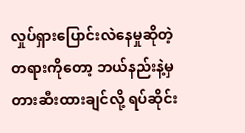လှုပ်ရှားပြောင်းလဲနေမှုဆိုတဲ့ တရားကိုတော့ ဘယ်နည်းနဲ့မှ တားဆီးထားချင်လို့ ရပ်ဆိုင်း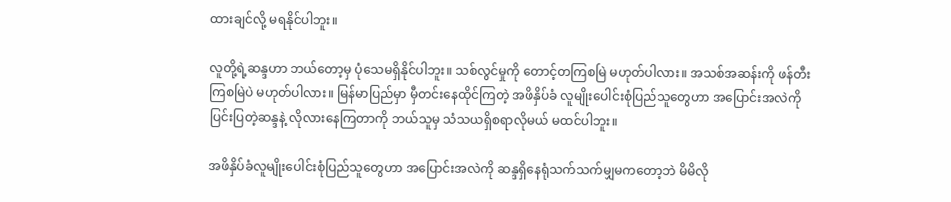ထားချင်လို့ မရနိုင်ပါဘူး။

လူတို့ရဲ့ဆန္ဒဟာ ဘယ်တော့မှ ပုံသေမရှိနိုင်ပါဘူး။ သစ်လွင်မှုကို တောင့်တကြစမြဲ မဟုတ်ပါလား။ အသစ်အဆန်းကို ဖန်တီးကြစမြဲပဲ မဟုတ်ပါလား။ မြန်မာပြည်မှာ မှီတင်းနေထိုင်ကြတဲ့ အဖိနှိပ်ခံ လူမျိုးပေါင်းစုံပြည်သူတွေဟာ အပြောင်းအလဲကို ပြင်းပြတဲ့ဆန္ဒနဲ့ လိုလားနေကြတာကို ဘယ်သူမှ သံသယရှိစရာလိုမယ် မထင်ပါဘူး။

အဖိနှိပ်ခံလူမျိုးပေါင်းစုံပြည်သူတွေဟာ အပြောင်းအလဲကို ဆန္ဒရှိနေရုံသက်သက်မျှမကတော့ဘဲ မိမိလို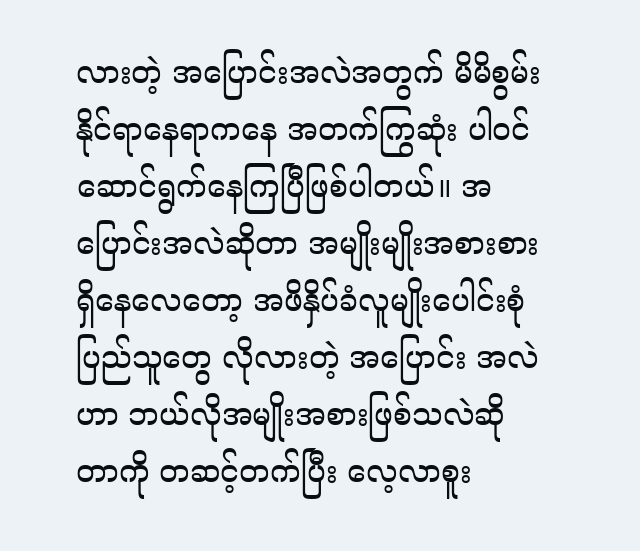လားတဲ့ အပြောင်းအလဲအတွက် မိမိစွမ်းနိုင်ရာနေရာကနေ အတက်ကြွဆုံး ပါဝင်ဆောင်ရွက်နေကြပြီဖြစ်ပါတယ်။ အပြောင်းအလဲဆိုတာ အမျိုးမျိုးအစားစားရှိနေလေတော့ အဖိနှိပ်ခံလူမျိုးပေါင်းစုံပြည်သူတွေ လိုလားတဲ့ အပြောင်း အလဲဟာ ဘယ်လိုအမျိုးအစားဖြစ်သလဲဆိုတာကို တဆင့်တက်ပြီး လေ့လာစူး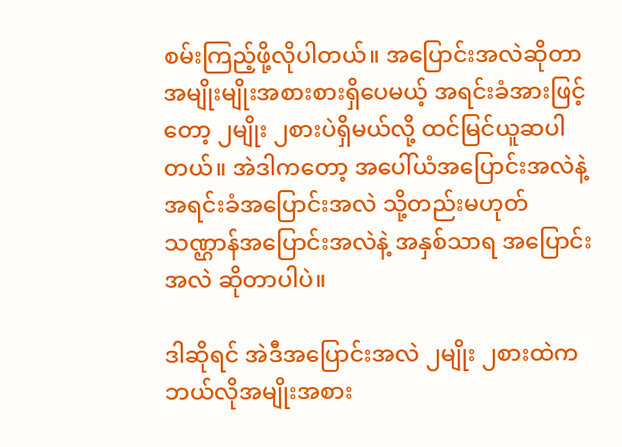စမ်းကြည့်ဖို့လိုပါတယ်။ အပြောင်းအလဲဆိုတာ အမျိုးမျိုးအစားစားရှိပေမယ့် အရင်းခံအားဖြင့် တော့ ၂မျိုး ၂စားပဲရှိမယ်လို့ ထင်မြင်ယူဆပါတယ်။ အဲဒါကတော့ အပေါ်ယံအပြောင်းအလဲနဲ့ အရင်းခံအပြောင်းအလဲ သို့တည်းမဟုတ် သဏ္ဌာန်အပြောင်းအလဲနဲ့ အနှစ်သာရ အပြောင်းအလဲ ဆိုတာပါပဲ။

ဒါဆိုရင် အဲဒီအပြောင်းအလဲ ၂မျိုး ၂စားထဲက ဘယ်လိုအမျိုးအစား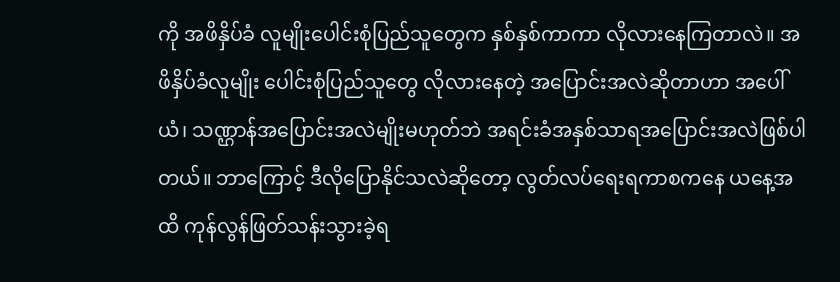ကို အဖိနှိပ်ခံ လူမျိုးပေါင်းစုံပြည်သူတွေက နှစ်နှစ်ကာကာ လိုလားနေကြတာလဲ။ အဖိနှိပ်ခံလူမျိုး ပေါင်းစုံပြည်သူတွေ လိုလားနေတဲ့ အပြောင်းအလဲဆိုတာဟာ အပေါ်ယံ၊ သဏ္ဌာန်အပြောင်းအလဲမျိုးမဟုတ်ဘဲ အရင်းခံအနှစ်သာရအပြောင်းအလဲဖြစ်ပါတယ်။ ဘာကြောင့် ဒီလိုပြောနိုင်သလဲဆိုတော့ လွတ်လပ်ရေးရကာစကနေ ယနေ့အထိ ကုန်လွန်ဖြတ်သန်းသွားခဲ့ရ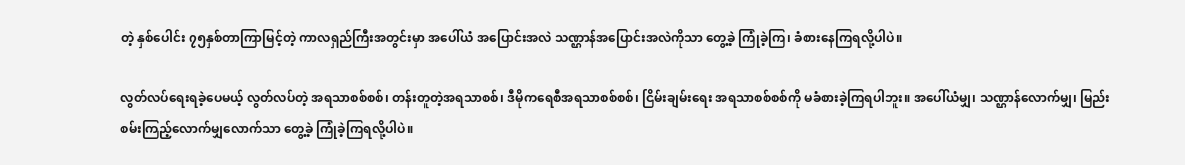တဲ့ နှစ်ပေါင်း ၇၅နှစ်တာကြာမြင့်တဲ့ ကာလရှည်ကြီးအတွင်းမှာ အပေါ်ယံ အပြောင်းအလဲ သဏ္ဌာန်အပြောင်းအလဲကိုသာ တွေ့ခဲ့ ကြုံခဲ့ကြ၊ ခံစားနေကြရလို့ပါပဲ။

လွတ်လပ်ရေးရခဲ့ပေမယ့် လွတ်လပ်တဲ့ အရသာစစ်စစ်၊ တန်းတူတဲ့အရသာစစ်၊ ဒီမိုကရေစီအရသာစစ်စစ်၊ ငြိမ်းချမ်းရေး အရသာစစ်စစ်ကို မခံစားခဲ့ကြရပါဘူး။ အပေါ်ယံမျှ၊ သဏ္ဌာန်လောက်မျှ၊ မြည်းစမ်းကြည့်လောက်မျှလောက်သာ တွေ့ခဲ့ ကြုံခဲ့ကြရလို့ပါပဲ။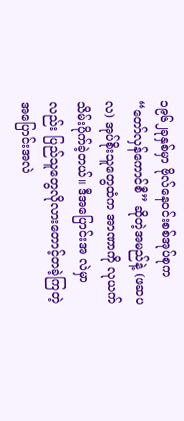၁၉၆၂ခုနှစ်မှာ ဗိုလ်နေဝင်းစစ်အုပ်စုက “တော်လှန်ကောင်စီ” ဆိုတဲ့အမည်နဲ့ (ဖဆပလ) အုပ်စိုးသူတွေထံက အာဏာကို လုယက်သိမ်းပိုက်ခဲ့တယ်။ ဒီအပြောင်းအ လဲမှာလည်း ပြည်သူတွေလိုလားတောင့်တခဲ့ကြတဲ့ အပြောင်းအလဲ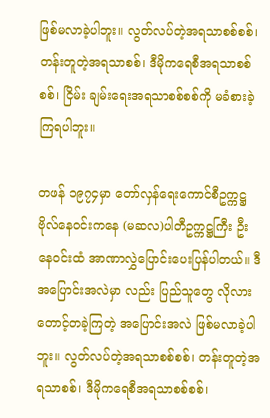ဖြစ်မလာခဲ့ပါဘူး။ လွတ်လပ်တဲ့အရသာစစ်စစ်၊ တန်းတူတဲ့အရသာစစ်၊ ဒီမိုကရေစီအရသာစစ်စစ်၊ ငြိမ်း ချမ်းရေးအရသာစစ်စစ်ကို မခံစားခဲ့ကြရပါဘူး။

တဖန် ၁၉၇၄မှာ တော်လှန်ရေးကောင်စီဥက္ကဋ္ဌ ဗိုလ်နေဝင်းကနေ (မဆလ)ပါတီဥက္ကဋ္ဌကြီး ဦးနေဝင်းထံ အာဏာလွှဲပြောင်းပေးပြန်ပါတယ်။ ဒီအပြောင်းအလဲမှာ လည်း ပြည်သူတွေ လိုလားတောင့်တခဲ့ကြတဲ့ အပြောင်းအလဲ ဖြစ်မလာခဲ့ပါဘူး။ လွတ်လပ်တဲ့အရသာစစ်စစ်၊ တန်းတူတဲ့အရသာစစ်၊ ဒီမိုကရေစီအရသာစစ်စစ်၊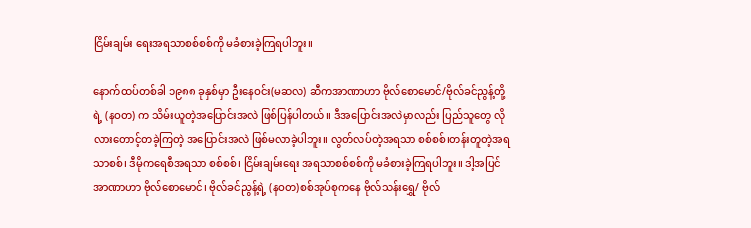ငြိမ်းချမ်း ရေးအရသာစစ်စစ်ကို မခံစားခဲ့ကြရပါဘူး။

နောက်ထပ်တစ်ခါ ၁၉၈၈ ခုနှစ်မှာ ဦးနေဝင်း(မဆလ) ဆီကအာဏာဟာ ဗိုလ်စောမောင်/ဗိုလ်ခင်ညွန့်တို့ရဲ့ (နဝတ) က သိမ်းယူတဲ့အပြောင်းအလဲ ဖြစ်ပြန်ပါတယ်။ ဒီအပြောင်းအလဲမှာလည်း ပြည်သူတွေ လိုလားတောင့်တခဲ့ကြတဲ့ အပြောင်းအလဲ ဖြစ်မလာခဲ့ပါဘူး။ လွတ်လပ်တဲ့အရသာ စစ်စစ်၊တန်းတူတဲ့အရသာစစ်၊ ဒီမိုကရေစီအရသာ စစ်စစ်၊ ငြိမ်းချမ်းရေး အရသာစစ်စစ်ကို မခံစားခဲ့ကြရပါဘူး။ ဒါ့အပြင် အာဏာဟာ ဗိုလ်စောမောင်၊ ဗိုလ်ခင်ညွန့်ရဲ့ (နဝတ)စစ်အုပ်စုကနေ ဗိုလ်သန်းရွှေ/ ဗိုလ်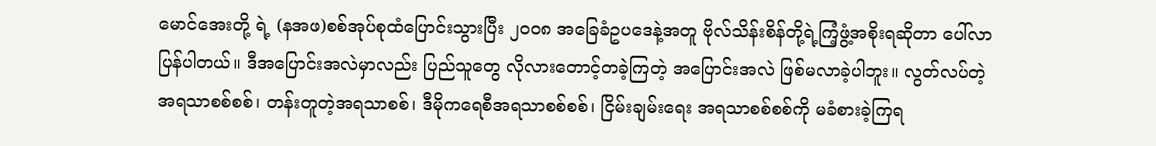မောင်အေးတို့ ရဲ့ (နအဖ)စစ်အုပ်စုထံပြောင်းသွားပြီး ၂၀၀၈ အခြေခံဥပဒေနဲ့အတူ ဗိုလ်သိန်းစိန်တို့ရဲ့ကြံ့ဖွံ့အစိုးရဆိုတာ ပေါ်လာပြန်ပါတယ်။ ဒီအပြောင်းအလဲမှာလည်း ပြည်သူတွေ လိုလားတောင့်တခဲ့ကြတဲ့ အပြောင်းအလဲ ဖြစ်မလာခဲ့ပါဘူး။ လွတ်လပ်တဲ့အရသာစစ်စစ်၊ တန်းတူတဲ့အရသာစစ်၊ ဒီမိုကရေစီအရသာစစ်စစ်၊ ငြိမ်းချမ်းရေး အရသာစစ်စစ်ကို မခံစားခဲ့ကြရ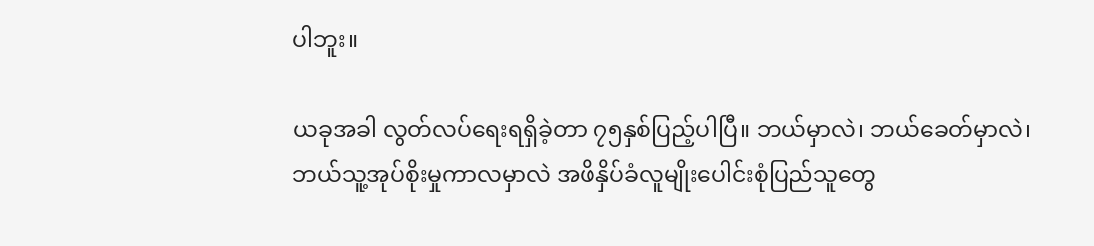ပါဘူး။

ယခုအခါ လွတ်လပ်ရေးရရှိခဲ့တာ ၇၅နှစ်ပြည့်ပါပြီ။ ဘယ်မှာလဲ၊ ဘယ်ခေတ်မှာလဲ၊ ဘယ်သူ့အုပ်စိုးမှုကာလမှာလဲ အဖိနှိပ်ခံလူမျိုးပေါင်းစုံပြည်သူတွေ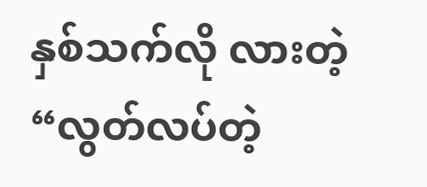နှစ်သက်လို လားတဲ့ “လွတ်လပ်တဲ့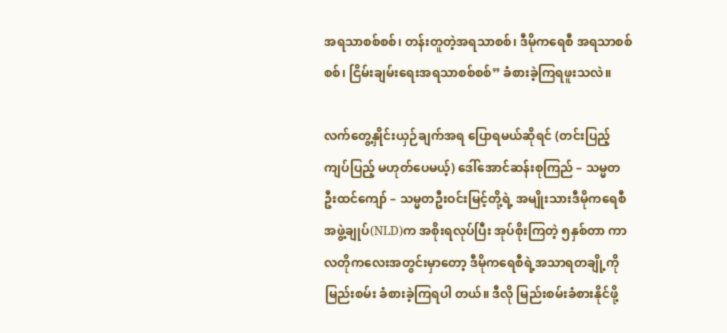အရသာစစ်စစ်၊ တန်းတူတဲ့အရသာစစ်၊ ဒီမိုကရေစီ အရသာစစ်စစ်၊ ငြိမ်းချမ်းရေးအရသာစစ်စစ်” ခံစားခဲ့ကြရဖူးသလဲ။

လက်တွေ့နှိုင်းယှဉ်ချက်အရ ပြောရမယ်ဆိုရင် (တင်းပြည့်ကျပ်ပြည့် မဟုတ်ပေမယ့်) ဒေါ်အောင်ဆန်းစုကြည် – သမ္မတ ဦးထင်ကျော် – သမ္မတဦးဝင်းမြင့်တို့ရဲ့ အမျိုးသားဒီမိုကရေစီအဖွဲ့ချုပ်(NLD)က အစိုးရလုပ်ပြီး အုပ်စိုးကြတဲ့ ၅နှစ်တာ ကာလတိုကလေးအတွင်းမှာတော့ ဒီမိုကရေစီရဲ့အသာရတချို့ကို မြည်းစမ်း ခံစားခဲ့ကြရပါ တယ်။ ဒီလို မြည်းစမ်းခံစားနိုင်ဖို့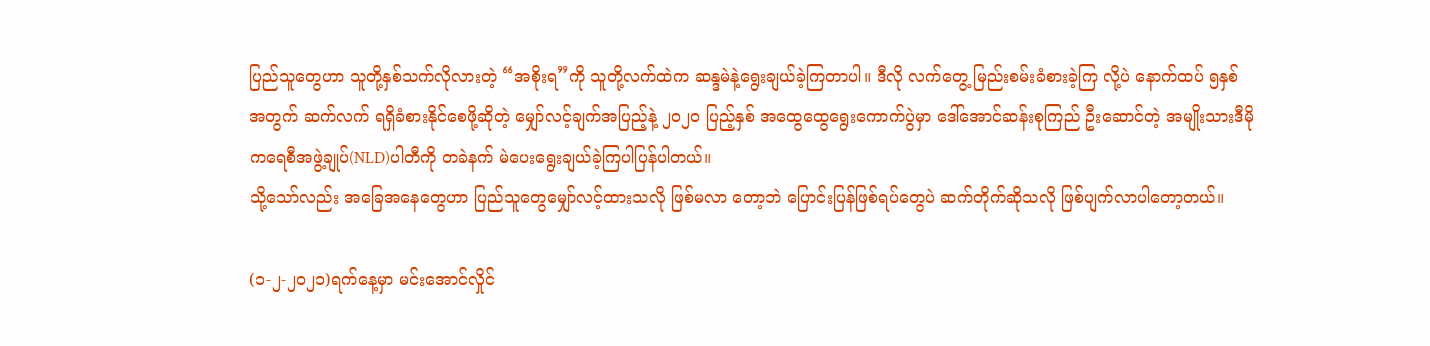ပြည်သူတွေဟာ သူတို့နှစ်သက်လိုလားတဲ့ “အစိုးရ”ကို သူတို့လက်ထဲက ဆန္ဒမဲနဲ့ရွေးချယ်ခဲ့ကြတာပါ။ ဒီလို လက်တွေ့ မြည်းစမ်းခံစားခဲ့ကြ လို့ပဲ နောက်ထပ် ၅နှစ်အတွက် ဆက်လက် ရရှိခံစားနိုင်စေဖို့ဆိုတဲ့ မျှော်လင့်ချက်အပြည့်နဲ့ ၂၀၂၀ ပြည့်နှစ် အထွေထွေရွေးကောက်ပွဲမှာ ဒေါ်အောင်ဆန်းစုကြည် ဦးဆောင်တဲ့ အမျိုးသားဒီမိုကရေစီအဖွဲ့ချုပ်(NLD)ပါတီကို တခဲနက် မဲပေးရွေးချယ်ခဲ့ကြပါပြန်ပါတယ်။
သို့သော်လည်း အခြေအနေတွေဟာ ပြည်သူတွေမျှော်လင့်ထားသလို ဖြစ်မလာ တော့ဘဲ ပြောင်းပြန်ဖြစ်ရပ်တွေပဲ ဆက်တိုက်ဆိုသလို ဖြစ်ပျက်လာပါတော့တယ်။

(၁-၂-၂၀၂၁)ရက်နေ့မှာ မင်းအောင်လှိုင်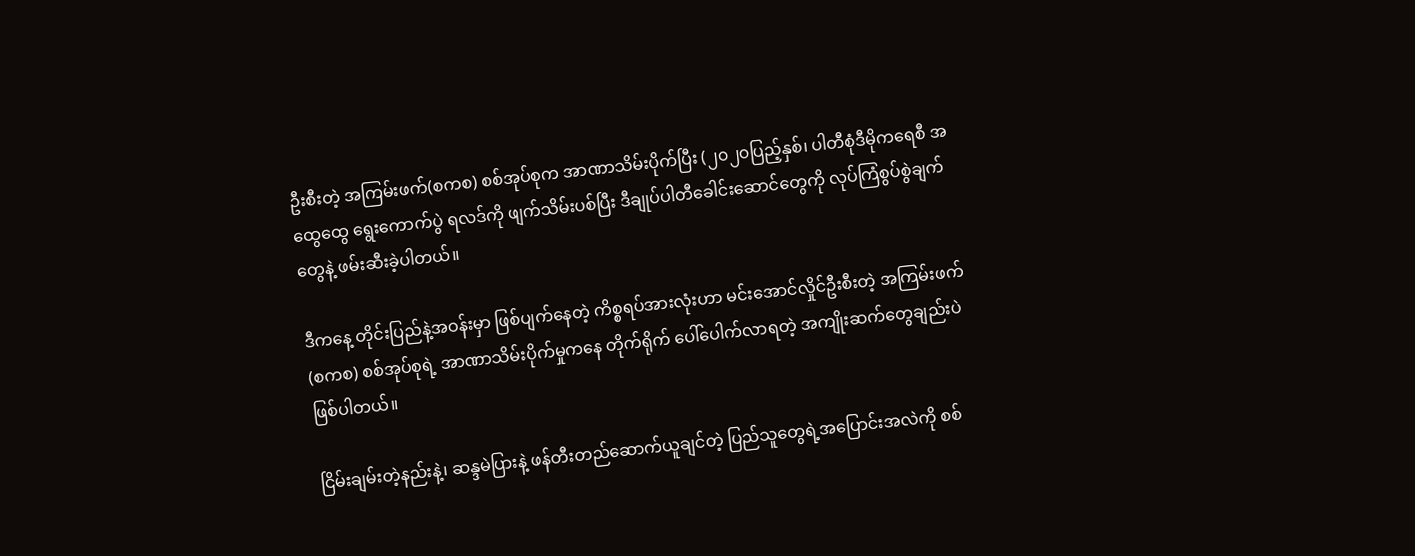ဦးစီးတဲ့ အကြမ်းဖက်(စကစ) စစ်အုပ်စုက အာဏာသိမ်းပိုက်ပြီး (၂၀၂၀ပြည့်နှစ်၊ ပါတီစုံဒီမိုကရေစီ အထွေထွေ ရွေးကောက်ပွဲ ရလဒ်ကို ဖျက်သိမ်းပစ်ပြီး ဒီချုပ်ပါတီခေါင်းဆောင်တွေကို လုပ်ကြံစွပ်စွဲချက်တွေနဲ့ ဖမ်းဆီးခဲ့ပါတယ်။

ဒီကနေ့ တိုင်းပြည်နဲ့အဝန်းမှာ ဖြစ်ပျက်နေတဲ့ ကိစ္စရပ်အားလုံးဟာ မင်းအောင်လှိုင်ဦးစီးတဲ့ အကြမ်းဖက်(စကစ) စစ်အုပ်စုရဲ့ အာဏာသိမ်းပိုက်မှုကနေ တိုက်ရိုက် ပေါ်ပေါက်လာရတဲ့ အကျိုးဆက်တွေချည်းပဲဖြစ်ပါတယ်။

ငြိမ်းချမ်းတဲ့နည်းနဲ့၊ ဆန္ဒမဲပြားနဲ့ ဖန်တီးတည်ဆောက်ယူချင်တဲ့ ပြည်သူတွေရဲ့အပြောင်းအလဲကို စစ်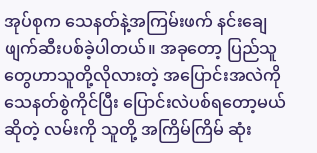အုပ်စုက သေနတ်နဲ့အကြမ်းဖက် နင်းချေဖျက်ဆီးပစ်ခဲ့ပါတယ်။ အခုတော့ ပြည်သူတွေဟာသူတို့လိုလားတဲ့ အပြောင်းအလဲကို သေနတ်စွဲကိုင်ပြီး ပြောင်းလဲပစ်ရတော့မယ်ဆိုတဲ့ လမ်းကို သူတို့ အကြိမ်ကြိမ် ဆုံး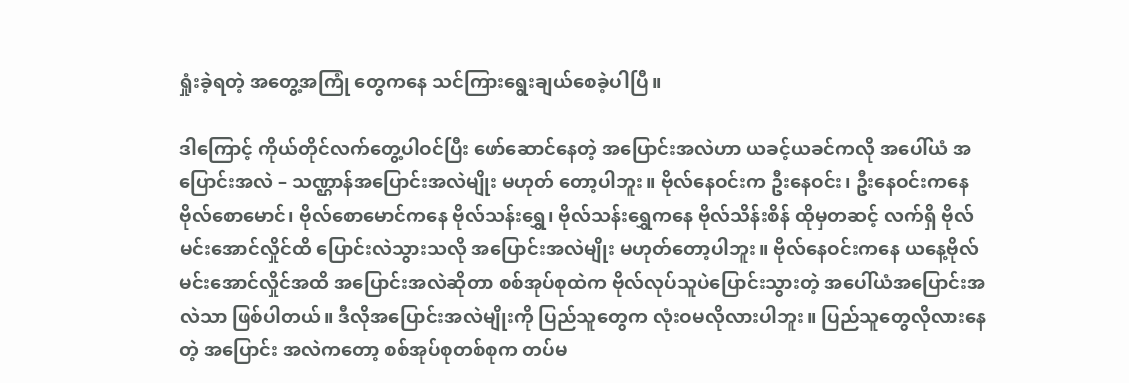ရှုံးခဲ့ရတဲ့ အတွေ့အကြုံ တွေကနေ သင်ကြားရွေးချယ်စေခဲ့ပါပြီ။

ဒါကြောင့် ကိုယ်တိုင်လက်တွေ့ပါဝင်ပြီး ဖော်ဆောင်နေတဲ့ အပြောင်းအလဲဟာ ယခင့်ယခင်ကလို အပေါ်ယံ အပြောင်းအလဲ – သဏ္ဌာန်အပြောင်းအလဲမျိုး မဟုတ် တော့ပါဘူး။ ဗိုလ်နေဝင်းက ဦးနေဝင်း၊ ဦးနေဝင်းကနေ ဗိုလ်စောမောင်၊ ဗိုလ်စောမောင်ကနေ ဗိုလ်သန်းရွှေ၊ ဗိုလ်သန်းရွှေကနေ ဗိုလ်သိန်းစိန် ထိုမှတဆင့် လက်ရှိ ဗိုလ်မင်းအောင်လှိုင်ထိ ပြောင်းလဲသွားသလို အပြောင်းအလဲမျိုး မဟုတ်တော့ပါဘူး။ ဗိုလ်နေဝင်းကနေ ယနေ့ဗိုလ်မင်းအောင်လှိုင်အထိ အပြောင်းအလဲဆိုတာ စစ်အုပ်စုထဲက ဗိုလ်လုပ်သူပဲပြောင်းသွားတဲ့ အပေါ်ယံအပြောင်းအလဲသာ ဖြစ်ပါတယ်။ ဒီလိုအပြောင်းအလဲမျိုးကို ပြည်သူတွေက လုံးဝမလိုလားပါဘူး။ ပြည်သူတွေလိုလားနေတဲ့ အပြောင်း အလဲကတော့ စစ်အုပ်စုတစ်စုက တပ်မ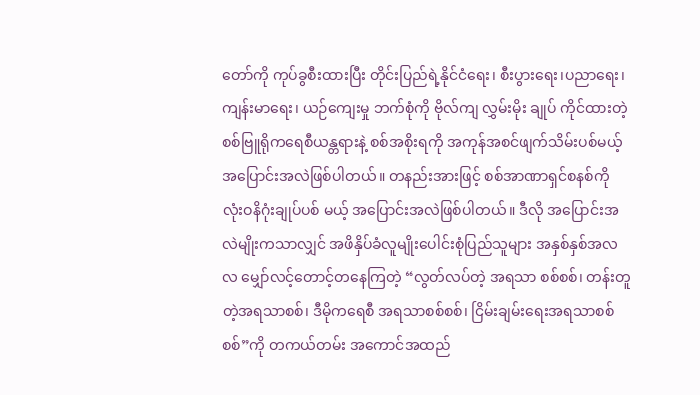တော်ကို ကုပ်ခွစီးထားပြီး တိုင်းပြည်ရဲ့နိုင်ငံရေး၊ စီးပွားရေး၊ပညာရေး၊ ကျန်းမာရေး၊ ယဉ်ကျေးမှု ဘက်စုံကို ဗိုလ်ကျ လွှမ်းမိုး ချုပ် ကိုင်ထားတဲ့ စစ်ဗြူရိုကရေစီယန္တရားနဲ့ စစ်အစိုးရကို အကုန်အစင်ဖျက်သိမ်းပစ်မယ့် အပြောင်းအလဲဖြစ်ပါတယ်။ တနည်းအားဖြင့် စစ်အာဏာရှင်စနစ်ကို လုံးဝနိဂုံးချုပ်ပစ် မယ့် အပြောင်းအလဲဖြစ်ပါတယ်။ ဒီလို အပြောင်းအလဲမျိုးကသာလျှင် အဖိနှိပ်ခံလူမျိုးပေါင်းစုံပြည်သူများ အနှစ်နှစ်အလလ မျှော်လင့်တောင့်တနေကြတဲ့ “လွတ်လပ်တဲ့ အရသာ စစ်စစ်၊ တန်းတူတဲ့အရသာစစ်၊ ဒီမိုကရေစီ အရသာစစ်စစ်၊ ငြိမ်းချမ်းရေးအရသာစစ်စစ်”ကို တကယ်တမ်း အကောင်အထည်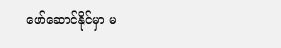ဖော်ဆောင်နိုင်မှာ မ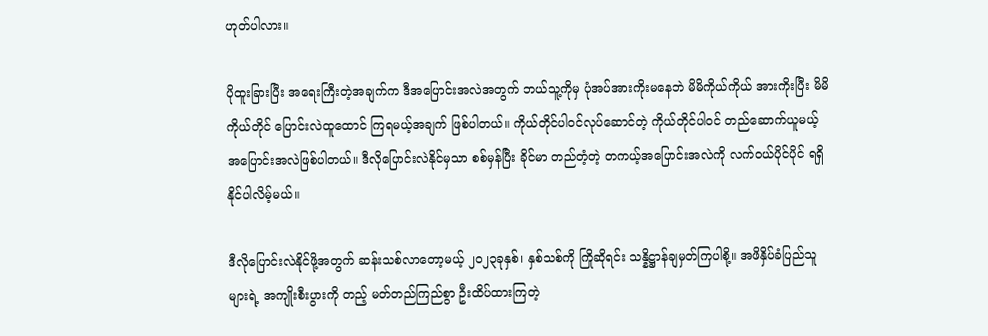ဟုတ်ပါလား။

ပိုထူးခြားပြီး အရေးကြီးတဲ့အချက်က ဒီအပြောင်းအလဲအတွက် ဘယ်သူ့ကိုမှ ပုံအပ်အားကိုးမနေဘဲ မိမိကိုယ်ကိုယ် အားကိုးပြီး မိမိကိုယ်တိုင် ပြောင်းလဲထူထောင် ကြရမယ့်အချက် ဖြစ်ပါတယ်။ ကိုယ်တိုင်ပါဝင်လုပ်ဆောင်တဲ့ ကိုယ်တိုင်ပါဝင် တည်ဆောက်ယူမယ့် အပြောင်းအလဲဖြစ်ပါတယ်။ ဒီလိုပြောင်းလဲနိုင်မှသာ စစ်မှန်ပြီး ခိုင်မာ တည်တံ့တဲ့ တကယ့်အပြောင်းအလဲကို လက်ဝယ်ပိုင်ပိုင် ရရှိနိုင်ပါလိမ့်မယ်။

ဒီလိုပြောင်းလဲနိုင်ဖို့အတွက် ဆန်းသစ်လာတော့မယ့် ၂၀၂၃ခုနှစ်၊ နှစ်သစ်ကို ကြိုဆိုရင်း သန္နိဋ္ဌာန်ချမှတ်ကြပါစို့။ အဖိနှိပ်ခံပြည်သူများရဲ့ အကျိုးစီးပွားကို တည့် မတ်တည်ကြည်စွာ ဦးထိပ်ထားကြတဲ့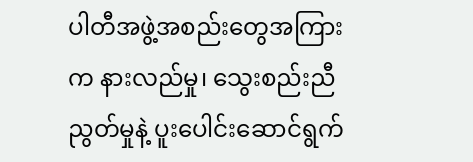ပါတီအဖွဲ့အစည်းတွေအကြားက နားလည်မှု၊ သွေးစည်းညီညွတ်မှုနဲ့ ပူးပေါင်းဆောင်ရွက်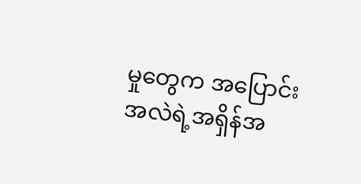မှုတွေက အပြောင်းအလဲရဲ့အရှိန်အ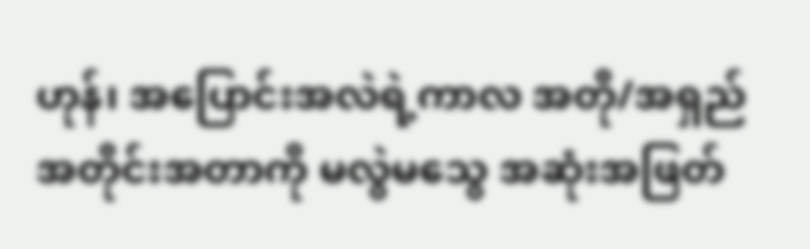ဟုန်၊ အပြောင်းအလဲရဲ့ကာလ အတို/အရှည် အတိုင်းအတာကို မလွဲမသွေ အဆုံးအဖြတ်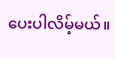ပေးပါလိမ့်မယ်။